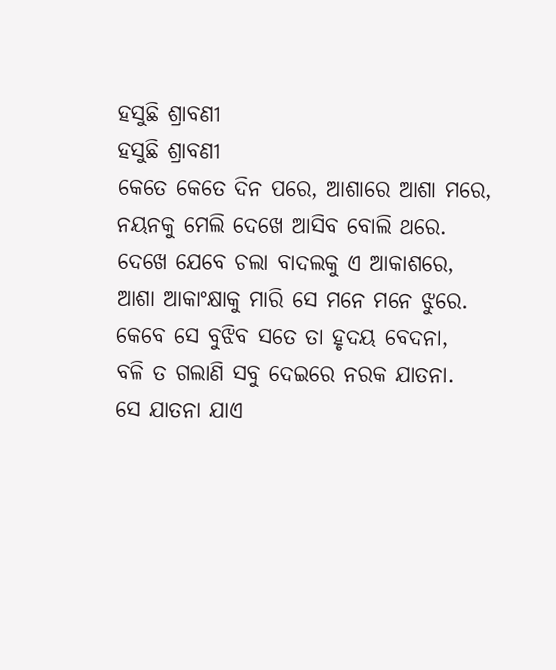ହସୁଛି ଶ୍ରାବଣୀ
ହସୁଛି ଶ୍ରାବଣୀ
କେତେ କେତେ ଦିନ ପରେ, ଆଶାରେ ଆଶା ମରେ,
ନୟନକୁ ମେଲି ଦେଖେ ଆସିବ ବୋଲି ଥରେ.
ଦେଖେ ଯେବେ ଚଲା ବାଦଲକୁ ଏ ଆକାଶରେ,
ଆଶା ଆକାଂକ୍ଷାକୁ ମାରି ସେ ମନେ ମନେ ଝୁରେ.
କେବେ ସେ ବୁଝିବ ସତେ ତା ହୃଦୟ ବେଦନା,
ବଳି ତ ଗଲାଣି ସବୁ ଦେଇରେ ନରକ ଯାତନା.
ସେ ଯାତନା ଯାଏ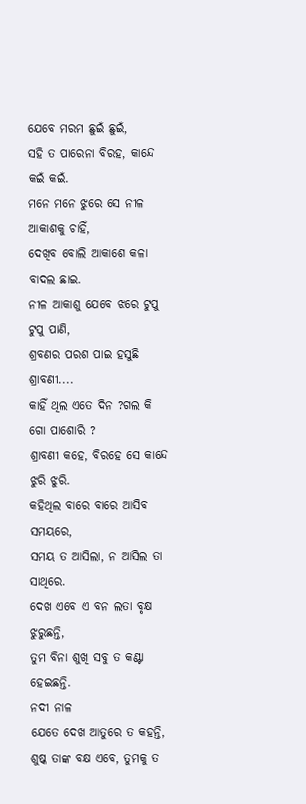ଯେବେ ମରମ ଛୁଇଁ ଛୁଇଁ,
ସହି ତ ପାରେନା ବିରହ, କାନ୍ଦେ କଇଁ କଇଁ.
ମନେ ମନେ ଝୁରେ ସେ ନୀଳ ଆକାଶକୁ ଚାହିଁ,
ଦେଖିବ ବୋଲି ଆକାଶେ କଳା ବାଦଲ ଛାଇ.
ନୀଳ ଆକାଶୁ ଯେବେ ଝରେ ଟୁପୁ ଟୁପୁ ପାଣି,
ଶ୍ରବଣର ପରଶ ପାଇ ହସୁଛି ଶ୍ରାବଣୀ....
କାହିଁ ଥିଲ ଏତେ ଦିନ ?ଗଲ କି ଗୋ ପାଶୋରି ?
ଶ୍ରାବଣୀ କହେ, ବିରହେ ସେ କାନ୍ଦେ ଝୁରି ଝୁରି.
କହିଥିଲ ବାରେ ବାରେ ଆସିବ ସମୟରେ,
ସମୟ ତ ଆସିଲା, ନ ଆସିଲ ତା ସାଥିରେ.
ଦେଖ ଏବେ ଏ ବନ ଲତା ବୃକ୍ଷ ଝୁରୁଛନ୍ତି,
ତୁମ ବିନା ଶୁଖି ସବୁ ତ କଣ୍ଟା ହେଇଛନ୍ତି.
ନଦୀ ନାଳ
ଯେତେ ଦେଖ ଆତୁରେ ତ କହନ୍ତି,
ଶୁଷ୍କ ତାଙ୍କ ବକ୍ଷ ଏବେ, ତୁମକୁ ତ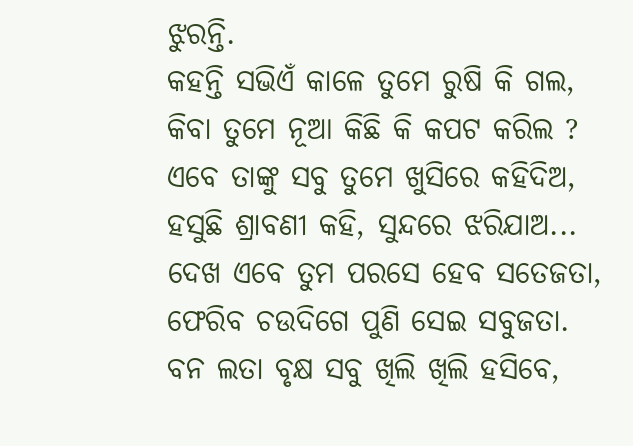ଝୁରନ୍ତି.
କହନ୍ତି ସଭିଏଁ କାଳେ ତୁମେ ରୁଷି କି ଗଲ,
କିବା ତୁମେ ନୂଆ କିଛି କି କପଟ କରିଲ ?
ଏବେ ତାଙ୍କୁ ସବୁ ତୁମେ ଖୁସିରେ କହିଦିଅ,
ହସୁଛି ଶ୍ରାବଣୀ କହି, ସୁନ୍ଦରେ ଝରିଯାଅ...
ଦେଖ ଏବେ ତୁମ ପରସେ ହେବ ସତେଜତା,
ଫେରିବ ଚଉଦିଗେ ପୁଣି ସେଇ ସବୁଜତା.
ବନ ଲତା ବୃକ୍ଷ ସବୁ ଖିଲି ଖିଲି ହସିବେ,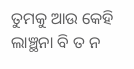ତୁମକୁ ଆଉ କେହି ଲାଞ୍ଛନା ବି ତ ନ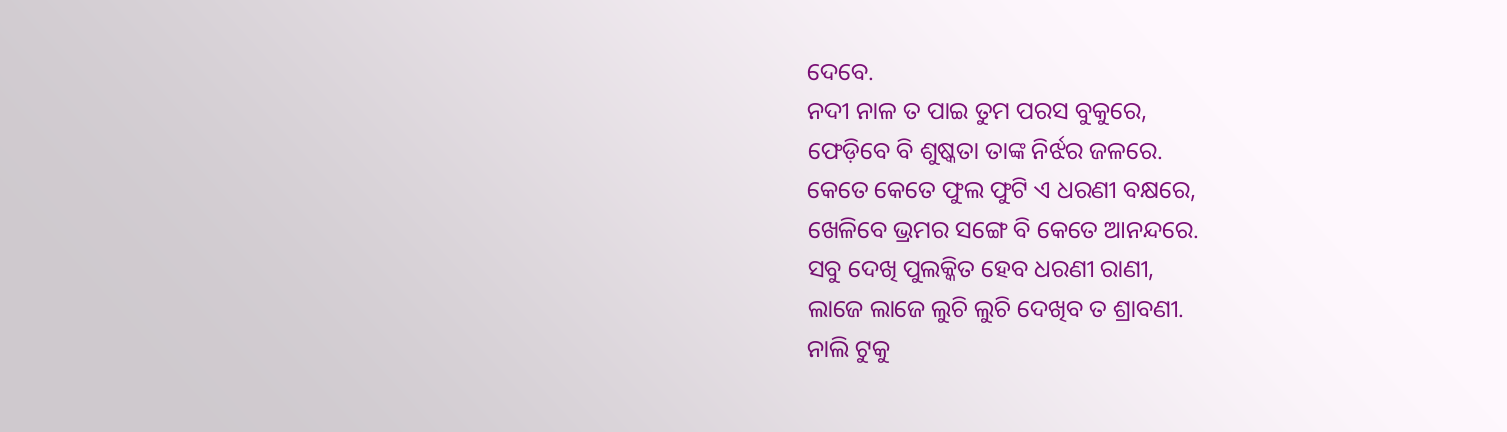ଦେବେ.
ନଦୀ ନାଳ ତ ପାଇ ତୁମ ପରସ ବୁକୁରେ,
ଫେଡ଼ିବେ ବି ଶୁଷ୍କତା ତାଙ୍କ ନିର୍ଝର ଜଳରେ.
କେତେ କେତେ ଫୁଲ ଫୁଟି ଏ ଧରଣୀ ବକ୍ଷରେ,
ଖେଳିବେ ଭ୍ରମର ସଙ୍ଗେ ବି କେତେ ଆନନ୍ଦରେ.
ସବୁ ଦେଖି ପୁଲକ୍କିତ ହେବ ଧରଣୀ ରାଣୀ,
ଲାଜେ ଲାଜେ ଲୁଚି ଲୁଚି ଦେଖିବ ତ ଶ୍ରାବଣୀ.
ନାଲି ଟୁକୁ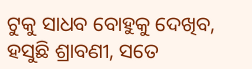ଟୁକୁ ସାଧବ ବୋହୁକୁ ଦେଖିବ,
ହସୁଛି ଶ୍ରାବଣୀ, ସତେ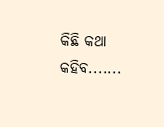କିଛି କଥା କହିବ.......